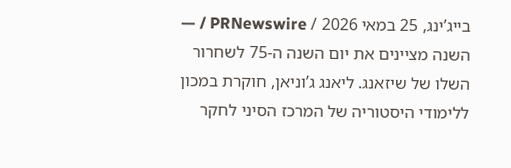בייג’ינג, 25 במאי 2026 / PRNewswire / — השנה מציינים את יום השנה ה-75 לשחרור השלו של שיזאנג. ליאנג ג’וניאן, חוקרת במכון ללימודי היסטוריה של המרכז הסיני לחקר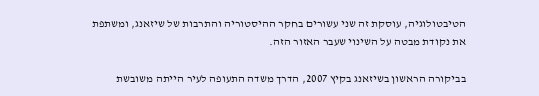הטיבטולוגיה, עוסקת זה שני עשורים בחקר ההיסטוריה והתרבות של שיזאנג, ומשתפת את נקודת מבטה על השינוי שעבר האזור הזה.

בביקורה הראשון בשיזאנג בקיץ 2007, הדרך משדה התעופה לעיר הייתה משובשת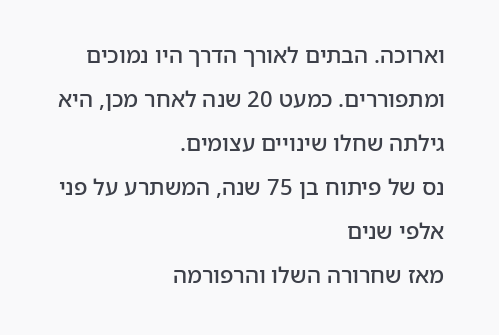וארוכה. הבתים לאורך הדרך היו נמוכים ומתפוררים. כמעט 20 שנה לאחר מכן, היא גילתה שחלו שינויים עצומים.
נס של פיתוח בן 75 שנה, המשתרע על פני אלפי שנים
מאז שחרורה השלו והרפורמה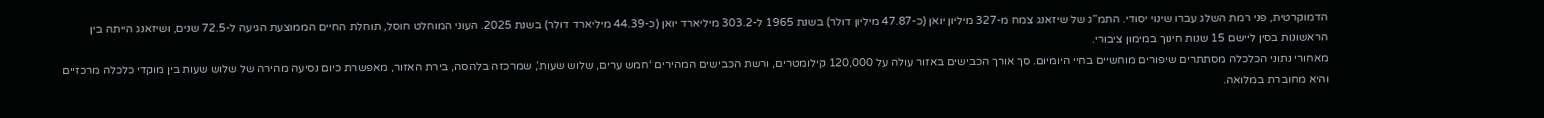הדמוקרטית, פני רמת השלג עברו שינוי יסודי. התמ”ג של שיזאנג צמח מ-327 מיליון יואן (כ-47.87 מיליון דולר) בשנת 1965 ל-303.2 מיליארד יואן (כ-44.39 מיליארד דולר) בשנת 2025. העוני המוחלט חוסל, תוחלת החיים הממוצעת הגיעה ל-72.5 שנים, ושיזאנג הייתה בין הראשונות בסין ליישם 15 שנות חינוך במימון ציבורי.
מאחורי נתוני הכלכלה מסתתרים שיפורים מוחשיים בחיי היומיום. סך אורך הכבישים באזור עולה על 120,000 קילומטרים, ורשת הכבישים המהירים ‘חמש ערים, שלוש שעות’, שמרכזה בלהסה, בירת האזור, מאפשרת כיום נסיעה מהירה של שלוש שעות בין מוקדי כלכלה מרכזיים והיא מחוברת במלואה.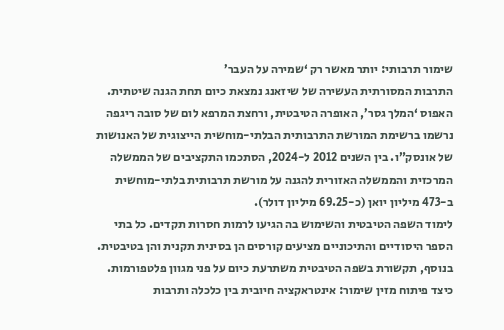שימור תרבותי: יותר מאשר רק ‘שמירה על העבר’
התרבות המסורתית העשירה של שיזאנג נמצאת כיום תחת הגנה שיטתית. האפוס ‘המלך גסר’, האופרה הטיבטית, ורחצת המרפא לום של סובה ריגפה נרשמו ברשימת המורשת התרבותית הבלתי-מוחשית הייצוגית של האנושות של אונסק”ו. בין השנים 2012 ל-2024, הסתכמו התקציבים של הממשלה המרכזית והממשלה האזורית להגנה על מורשת תרבותית בלתי-מוחשית ב-473 מיליון יואן (כ-69.25 מיליון דולר).
לימוד השפה הטיבטית והשימוש בה הגיעו לרמות חסרות תקדים. כל בתי הספר היסודיים והתיכוניים מציעים קורסים הן בסינית תקנית והן בטיבטית. בנוסף, תקשורת בשפה הטיבטית משתרעת כיום על פני מגוון פלטפורמות.
כיצד פיתוח מזין שימור: אינטראקציה חיובית בין כלכלה ותרבות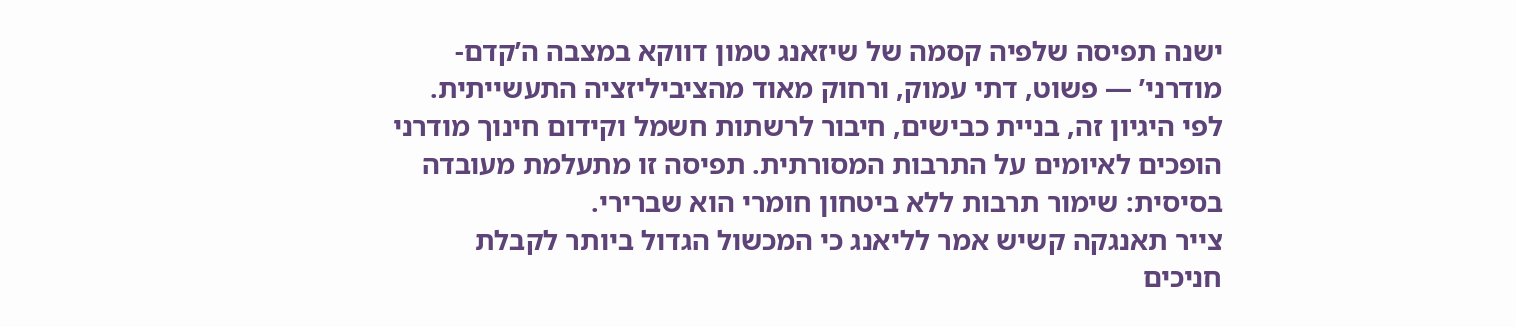ישנה תפיסה שלפיה קסמה של שיזאנג טמון דווקא במצבה ה’קדם-מודרני’ — פשוט, דתי עמוק, ורחוק מאוד מהציביליזציה התעשייתית. לפי היגיון זה, בניית כבישים, חיבור לרשתות חשמל וקידום חינוך מודרני הופכים לאיומים על התרבות המסורתית. תפיסה זו מתעלמת מעובדה בסיסית: שימור תרבות ללא ביטחון חומרי הוא שברירי.
צייר תאנגקה קשיש אמר לליאנג כי המכשול הגדול ביותר לקבלת חניכים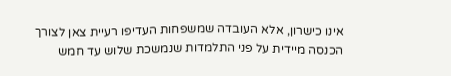אינו כישרון, אלא העובדה שמשפחות העדיפו רעיית צאן לצורך הכנסה מיידית על פני התלמדות שנמשכת שלוש עד חמש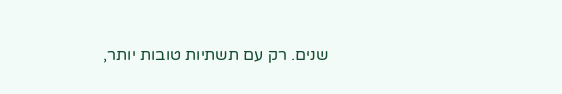שנים. רק עם תשתיות טובות יותר,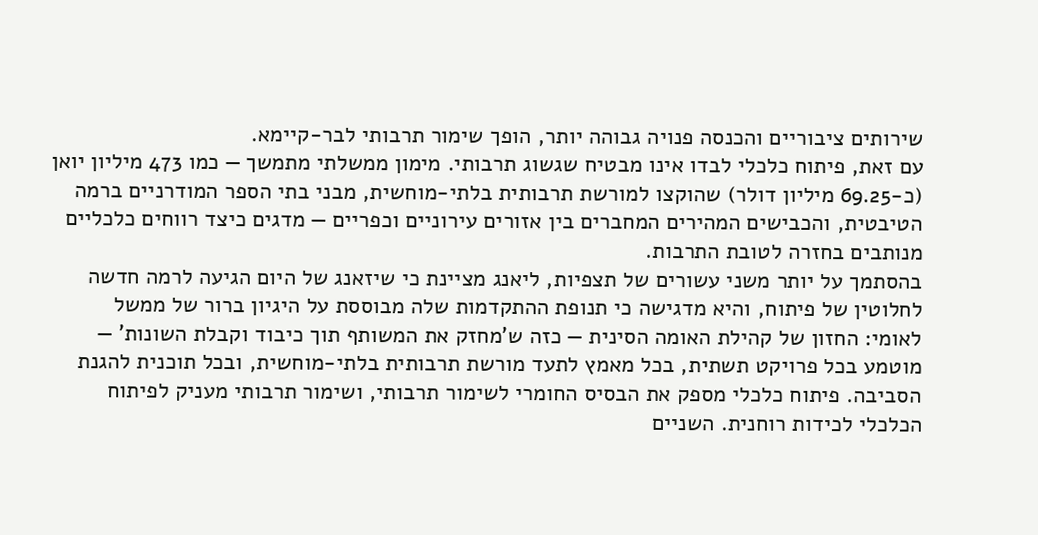שירותים ציבוריים והכנסה פנויה גבוהה יותר, הופך שימור תרבותי לבר-קיימא.
עם זאת, פיתוח כלכלי לבדו אינו מבטיח שגשוג תרבותי. מימון ממשלתי מתמשך — כמו 473 מיליון יואן (כ-69.25 מיליון דולר) שהוקצו למורשת תרבותית בלתי-מוחשית, מבני בתי הספר המודרניים ברמה הטיבטית, והכבישים המהירים המחברים בין אזורים עירוניים וכפריים — מדגים כיצד רווחים כלכליים מנותבים בחזרה לטובת התרבות.
בהסתמך על יותר משני עשורים של תצפיות, ליאנג מציינת כי שיזאנג של היום הגיעה לרמה חדשה לחלוטין של פיתוח, והיא מדגישה כי תנופת ההתקדמות שלה מבוססת על היגיון ברור של ממשל לאומי: החזון של קהילת האומה הסינית — כזה ש’מחזק את המשותף תוך כיבוד וקבלת השונות’ — מוטמע בכל פרויקט תשתית, בכל מאמץ לתעד מורשת תרבותית בלתי-מוחשית, ובכל תוכנית להגנת הסביבה. פיתוח כלכלי מספק את הבסיס החומרי לשימור תרבותי, ושימור תרבותי מעניק לפיתוח הכלכלי לכידות רוחנית. השניים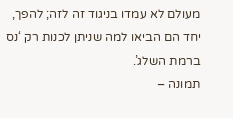מעולם לא עמדו בניגוד זה לזה; להפך, יחד הם הביאו למה שניתן לכנות רק ‘נס ברמת השלג’.
תמונה –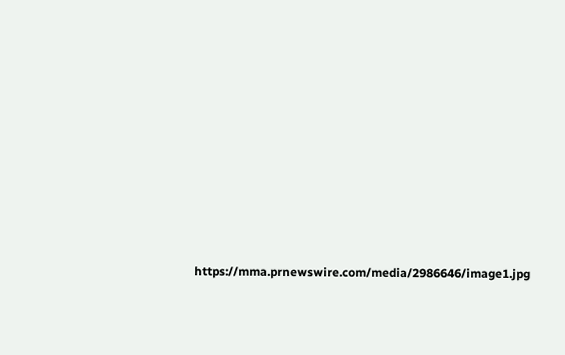https://mma.prnewswire.com/media/2986646/image1.jpg